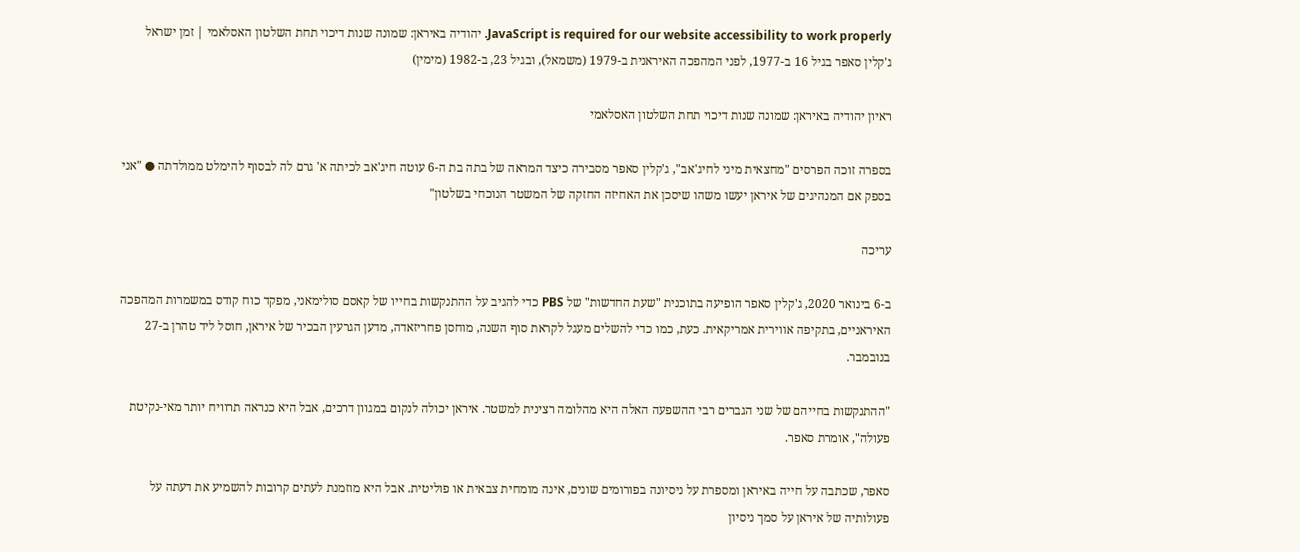JavaScript is required for our website accessibility to work properly. יהודיה באיראן: שמונה שנות דיכוי תחת השלטון האסלאמי | זמן ישראל
ג'קלין סאפר בגיל 16 ב-1977, לפני המהפכה האיראנית ב-1979 (משמאל), ובגיל 23, ב-1982 (מימין)

ראיון יהודיה באיראן: שמונה שנות דיכוי תחת השלטון האסלאמי

בספרה זוכה הפרסים "מחצאית מיני לחיג'אב", ג'קלין סאפר מסבירה כיצד המראה של בתה בת ה-6 עוטה חיג'אב לכיתה א' גרם לה לבסוף להימלט ממולדתה ● "אני בספק אם המנהיגים של איראן יעשו משהו שיסכן את האחיזה החזקה של המשטר הנוכחי בשלטון"

עריכה

ב-6 בינואר 2020, ג'קלין סאפר הופיעה בתוכנית "שעת החדשות" של PBS כדי להגיב על ההתנקשות בחייו של קאסם סולימאני, מפקד כוח קודס במשמרות המהפכה האיראניים, בתקיפה אווירית אמריקאית. כעת, כמו כדי להשלים מעגל לקראת סוף השנה, מוחסן פחריזאדה, מדען הגרעין הבכיר של איראן, חוסל ליד טהרן ב-27 בנובמבר.

"ההתנקשות בחייהם של שני הגברים רבי ההשפעה האלה היא מהלומה רצינית למשטר. איראן יכולה לנקום במגוון דרכים, אבל היא כנראה תרוויח יותר מאי-נקיטת פעולה", אומרת סאפר.

סאפר, שכתבה על חייה באיראן ומספרת על ניסיונה בפורומים שונים, אינה מומחית צבאית או פוליטית. אבל היא מוזמנת לעתים קרובות להשמיע את דעתה על פעולותיה של איראן על סמך ניסיון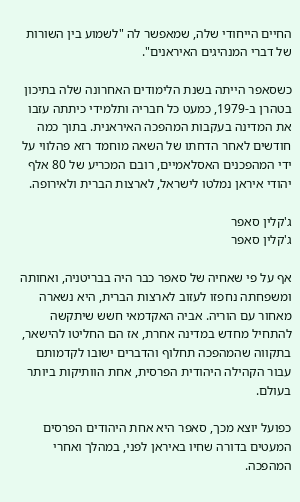החיים הייחודי שלה, שמאפשר לה "לשמוע בין השורות של דברי המנהיגים האיראנים".

כשסאפר הייתה בשנת הלימודים האחרונה שלה בתיכון בטהרן ב-1979, כמעט כל חבריה ותלמידי כיתתה עזבו את המדינה בעקבות המהפכה האיראנית. בתוך כמה חודשים לאחר הדחתו של השאה מוחמד רזא פהלווי על ידי המהפכנים האסלאמיים, רובם המכריע של 80 אלף יהודי איראן נמלטו לישראל, לארצות הברית ולאירופה.

ג'קלין סאפר
ג'קלין סאפר

אף על פי שאחיה של סאפר כבר היה בבריטניה, ואחותה ומשפחתה נחפזו לעזוב לארצות הברית, היא נשארה מאחור עם הוריה. אביה האקדמאי חשש שיתקשה להתחיל מחדש במדינה אחרת, אז הם החליטו להישאר, בתקווה שהמהפכה תחלוף והדברים ישובו לקדמותם עבור הקהילה היהודית הפרסית, אחת הוותיקות ביותר בעולם.

כפועל יוצא מכך, סאפר היא אחת היהודים הפרסים המעטים בדורה שחיו באיראן לפני, במהלך ואחרי המהפכה.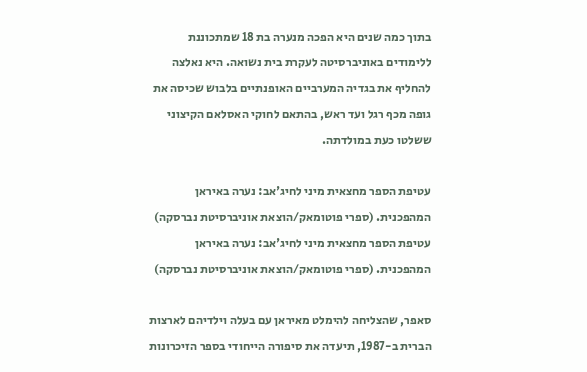בתוך כמה שנים היא הפכה מנערה בת 18 שמתכוננת ללימודים באוניברסיטה לעקרת בית נשואה. היא נאלצה להחליף את בגדיה המערביים האופנתיים בלבוש שכיסה את גופה מכף רגל ועד ראש, בהתאם לחוקי האסלאם הקיצוני ששלטו כעת במולדתה.

עטיפת הספר מחצאית מיני לחיג'אב: נערה באיראן המהפכנית. (ספרי פוטומאק/הוצאת אוניברסיטת נברסקה)
עטיפת הספר מחצאית מיני לחיג'אב: נערה באיראן המהפכנית. (ספרי פוטומאק/הוצאת אוניברסיטת נברסקה)

סאפר, שהצליחה להימלט מאיראן עם בעלה וילדיהם לארצות הברית ב-1987, תיעדה את סיפורה הייחודי בספר הזיכרונות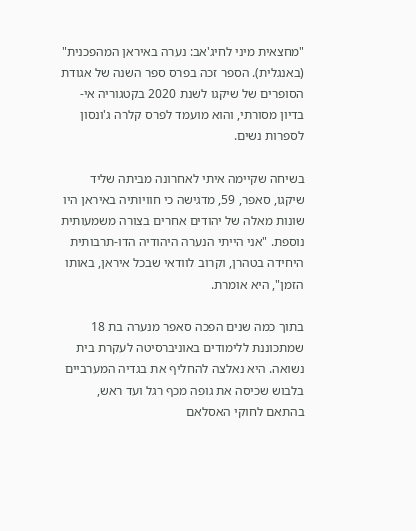"מחצאית מיני לחיג'אב: נערה באיראן המהפכנית" (באנגלית). הספר זכה בפרס ספר השנה של אגודת הסופרים של שיקגו לשנת 2020 בקטגוריה אי-בדיון מסורתי, והוא מועמד לפרס קלרה ג'ונסון לספרות נשים.

בשיחה שקיימה איתי לאחרונה מביתה שליד שיקגו, סאפר, 59, מדגישה כי חוויותיה באיראן היו שונות מאלה של יהודים אחרים בצורה משמעותית נוספת. "אני הייתי הנערה היהודיה הדו-תרבותית היחידה בטהרן, וקרוב לוודאי שבכל איראן, באותו הזמן", היא אומרת.

בתוך כמה שנים הפכה סאפר מנערה בת 18 שמתכוננת ללימודים באוניברסיטה לעקרת בית נשואה. היא נאלצה להחליף את בגדיה המערביים בלבוש שכיסה את גופה מכף רגל ועד ראש, בהתאם לחוקי האסלאם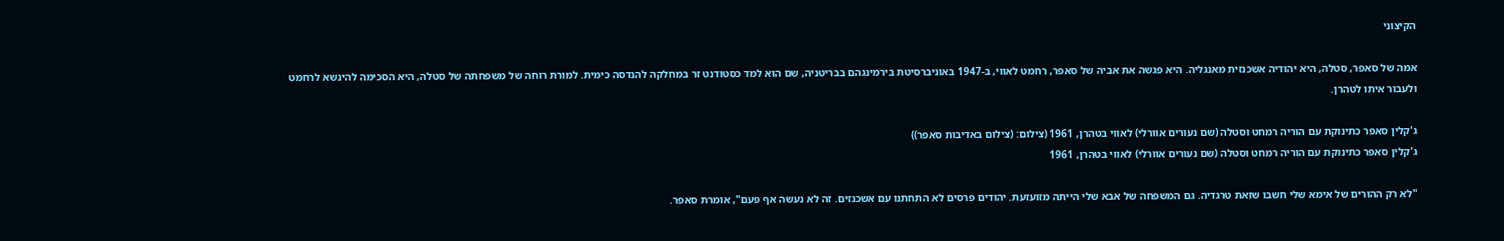הקיצוני

אמה של סאפר, סטלה, היא יהודיה אשכנזית מאנגליה. היא פגשה את אביה של סאפר, רחמט לאווי, ב-1947 באוניברסיטת בירמינגהם בבריטניה, שם הוא למד כסטודנט זר במחלקה להנדסה כימית. למורת רוחה של משפחתה של סטלה, היא הסכימה להינשא לרחמט ולעבור איתו לטהרן.

ג'קלין סאפר כתינוקת עם הוריה רמחט וסטלה (שם נעורים אוורלי) לאווי בטהרן, 1961 (צילום: (צילום באדיבות סאפר))
ג'קלין סאפר כתינוקת עם הוריה רמחט וסטלה (שם נעורים אוורלי) לאווי בטהרן, 1961

"לא רק ההורים של אימא שלי חשבו שזאת טרגדיה. גם המשפחה של אבא שלי הייתה מזועזעת. יהודים פרסים לא התחתנו עם אשכנזים. זה לא נעשה אף פעם", אומרת סאפר.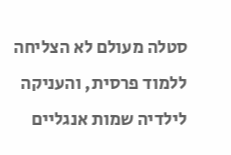סטלה מעולם לא הצליחה ללמוד פרסית, והעניקה לילדיה שמות אנגליים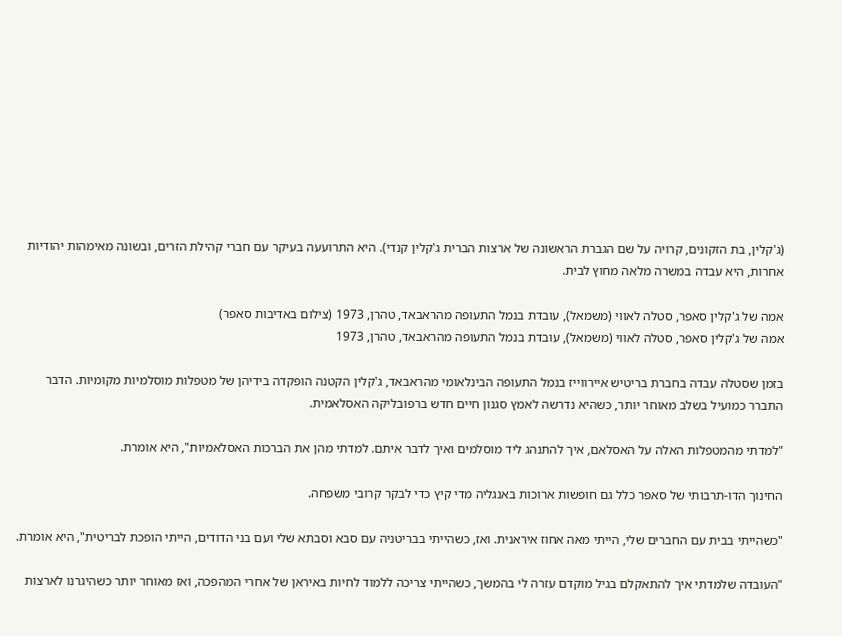(ג'קלין, בת הזקונים, קרויה על שם הגברת הראשונה של ארצות הברית ג'קלין קנדי). היא התרועעה בעיקר עם חברי קהילת הזרים, ובשונה מאימהות יהודיות אחרות, היא עבדה במשרה מלאה מחוץ לבית.

אמה של ג'קלין סאפר, סטלה לאווי (משמאל), עובדת בנמל התעופה מהראבאד, טהרן, 1973 (צילום באדיבות סאפר)
אמה של ג'קלין סאפר, סטלה לאווי (משמאל), עובדת בנמל התעופה מהראבאד, טהרן, 1973

בזמן שסטלה עבדה בחברת בריטיש איירווייז בנמל התעופה הבינלאומי מהראבאד, ג'קלין הקטנה הופקדה בידיהן של מטפלות מוסלמיות מקומיות. הדבר התברר כמועיל בשלב מאוחר יותר, כשהיא נדרשה לאמץ סגנון חיים חדש ברפובליקה האסלאמית.

"למדתי מהמטפלות האלה על האסלאם, איך להתנהג ליד מוסלמים ואיך לדבר איתם. למדתי מהן את הברכות האסלאמיות", היא אומרת.

החינוך הדו-תרבותי של סאפר כלל גם חופשות ארוכות באנגליה מדי קיץ כדי לבקר קרובי משפחה.

"כשהייתי בבית עם החברים שלי, הייתי מאה אחוז איראנית. ואז, כשהייתי בבריטניה עם סבא וסבתא שלי ועם בני הדודים, הייתי הופכת לבריטית", היא אומרת.

"העובדה שלמדתי איך להתאקלם בגיל מוקדם עזרה לי בהמשך, כשהייתי צריכה ללמוד לחיות באיראן של אחרי המהפכה, ואז מאוחר יותר כשהיגרנו לארצות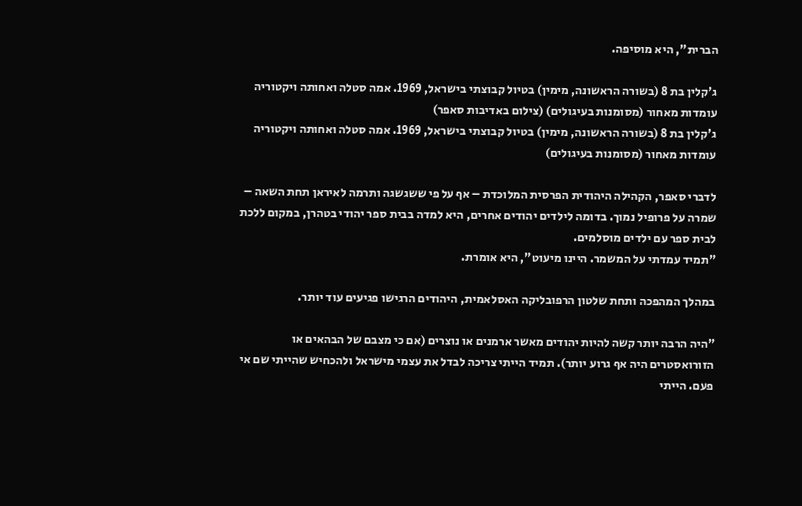הברית", היא מוסיפה.

ג'קלין בת 8 (בשורה הראשונה, מימין) בטיול קבוצתי בישראל, 1969. אמה סטלה ואחותה ויקטוריה עומדות מאחור (מסומנות בעיגולים) (צילום באדיבות סאפר)
ג'קלין בת 8 (בשורה הראשונה, מימין) בטיול קבוצתי בישראל, 1969. אמה סטלה ואחותה ויקטוריה עומדות מאחור (מסומנות בעיגולים)

לדברי סאפר, הקהילה היהודית הפרסית המלוכדת – אף על פי ששגשגה ותרמה לאיראן תחת השאה – שמרה על פרופיל נמוך. בדומה לילדים יהודים אחרים, היא למדה בבית ספר יהודי בטהרן, במקום ללכת לבית ספר עם ילדים מוסלמים.
"תמיד עמדתי על המשמר. היינו מיעוט", היא אומרת.

במהלך המהפכה ותחת שלטון הרפובליקה האסלאמית, היהודים הרגישו פגיעים עוד יותר.

"היה הרבה יותר קשה להיות יהודים מאשר ארמנים או נוצרים (אם כי מצבם של הבהאים או הזורואסטרים היה אף גרוע יותר). תמיד הייתי צריכה לבדל את עצמי מישראל ולהכחיש שהייתי שם אי פעם. הייתי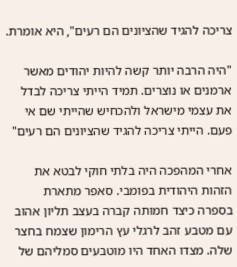צריכה להגיד שהציונים הם רעים", היא אומרת.

"היה הרבה יותר קשה להיות יהודים מאשר ארמנים או נוצרים. תמיד הייתי צריכה לבדל את עצמי מישראל ולהכחיש שהייתי שם אי פעם. הייתי צריכה להגיד שהציונים הם רעים"

אחרי המהפכה היה בלתי חוקי לבטא את הזהות היהודית בפומבי. סאפר מתארת בספרה כיצד חמותה קברה בעצב תליון אהוב עם מטבע זהב לרגלי עץ הרימון שצמח בחצר שלה. מצדו האחד היו מוטבעים סמליהם של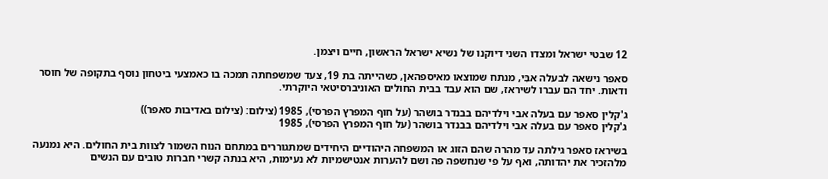12 שבטי ישראל ומצדו השני דיוקנו של נשיא ישראל הראשון, חיים ויצמן.

סאפר נישאה לבעלה אבִּי, מנתח שמוצאו מאיספהאן, כשהייתה בת 19, צעד שמשפחתה תמכה בו כאמצעי ביטחון נוסף בתקופה של חוסר ודאות. יחד הם עברו לשיראז, שם הוא עבד בבית החולים האוניברסיטאי היוקרתי.

ג'קלין סאפר עם בעלה אבי וילדיהם בבנדר בושהר (על חוף המפרץ הפרסי), 1985 (צילום: (צילום באדיבות סאפר))
ג'קלין סאפר עם בעלה אבי וילדיהם בבנדר בושהר (על חוף המפרץ הפרסי), 1985

בשיראז סאפר גילתה עד מהרה שהם הזוג או המשפחה היהודיים היחידים שמתגוררים במתחם הנוח השמור לצוות בית החולים. היא נמנעה מלהזכיר את יהדותה, ואף על פי שנחשפה פה ושם להערות אנטישמיות לא נעימות, היא בנתה קשרי חברות טובים עם הנשים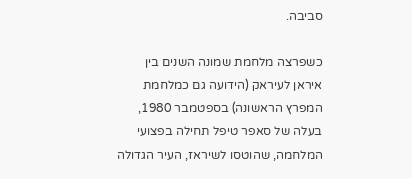סביבה.

כשפרצה מלחמת שמונה השנים בין איראן לעיראק (הידועה גם כמלחמת המפרץ הראשונה) בספטמבר 1980, בעלה של סאפר טיפל תחילה בפצועי המלחמה, שהוטסו לשיראז, העיר הגדולה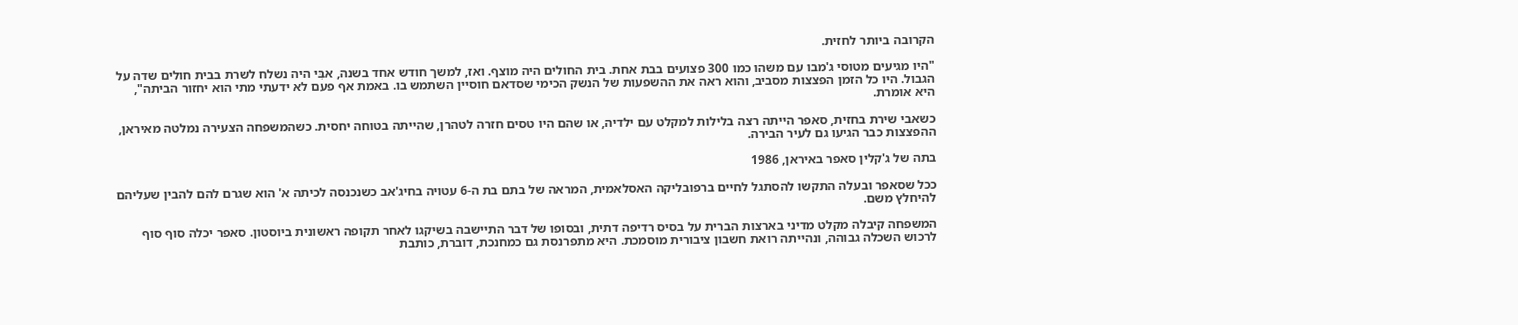הקרובה ביותר לחזית.

"היו מגיעים מטוסי ג'מבו עם משהו כמו 300 פצועים בבת אחת. בית החולים היה מוצף. ואז, למשך חודש אחד בשנה, אבִּי היה נשלח לשרת בבית חולים שדה על הגבול. היו כל הזמן הפצצות מסביב, והוא ראה את ההשפעות של הנשק הכימי שסדאם חוסיין השתמש בו. באמת אף פעם לא ידעתי מתי הוא יחזור הביתה", היא אומרת.

כשאבי שירת בחזית, סאפר הייתה רצה בלילות למקלט עם ילדיה, או שהם היו טסים חזרה לטהרן, שהייתה בטוחה יחסית. כשהמשפחה הצעירה נמלטה מאיראן, ההפצצות כבר הגיעו גם לעיר הבירה.

בתה של ג'קלין סאפר באיראן, 1986

ככל שסאפר ובעלה התקשו להסתגל לחיים ברפובליקה האסלאמית, המראה של בתם בת ה-6 עטויה בחיג'אב כשנכנסה לכיתה א' הוא שגרם להם להבין שעליהם להיחלץ משם.

המשפחה קיבלה מקלט מדיני בארצות הברית על בסיס רדיפה דתית, ובסופו של דבר התיישבה בשיקגו לאחר תקופה ראשונית ביוסטון. סאפר יכלה סוף סוף לרכוש השכלה גבוהה, ונהייתה רואת חשבון ציבורית מוסמכת. היא מתפרנסת גם כמחנכת, דוברת, כותבת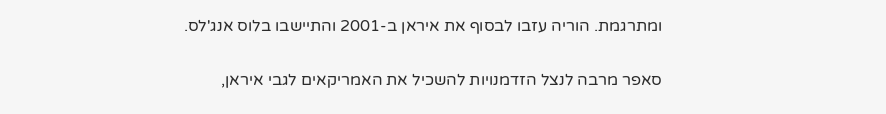ומתרגמת. הוריה עזבו לבסוף את איראן ב-2001 והתיישבו בלוס אנג'לס.

סאפר מרבה לנצל הזדמנויות להשכיל את האמריקאים לגבי איראן,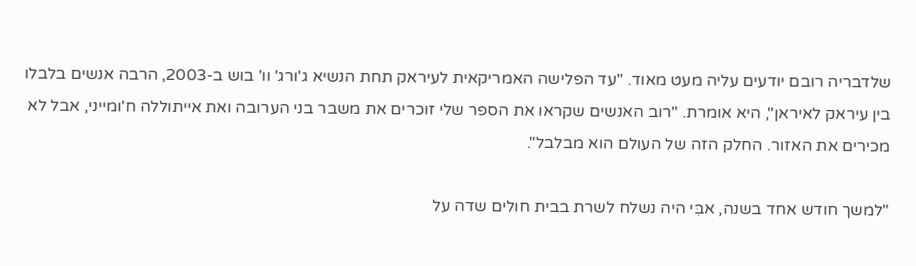שלדבריה רובם יודעים עליה מעט מאוד. "עד הפלישה האמריקאית לעיראק תחת הנשיא ג'ורג' וו' בוש ב-2003, הרבה אנשים בלבלו בין עיראק לאיראן", היא אומרת. "רוב האנשים שקראו את הספר שלי זוכרים את משבר בני הערובה ואת אייתוללה ח'ומייני, אבל לא מכירים את האזור. החלק הזה של העולם הוא מבלבל".

"למשך חודש אחד בשנה, אבִּי היה נשלח לשרת בבית חולים שדה על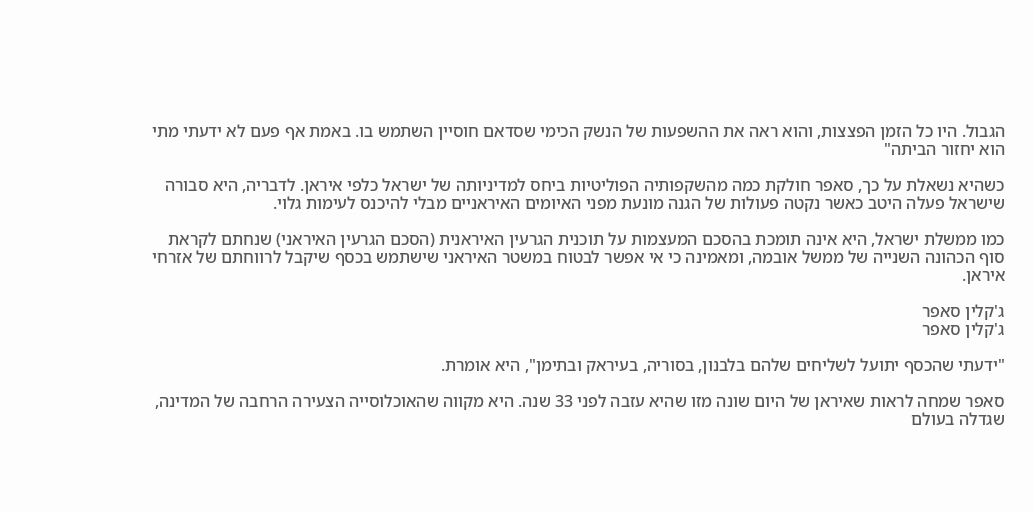הגבול. היו כל הזמן הפצצות, והוא ראה את ההשפעות של הנשק הכימי שסדאם חוסיין השתמש בו. באמת אף פעם לא ידעתי מתי הוא יחזור הביתה"

כשהיא נשאלת על כך, סאפר חולקת כמה מהשקפותיה הפוליטיות ביחס למדיניותה של ישראל כלפי איראן. לדבריה, היא סבורה שישראל פעלה היטב כאשר נקטה פעולות של הגנה מונעת מפני האיומים האיראניים מבלי להיכנס לעימות גלוי.

כמו ממשלת ישראל, היא אינה תומכת בהסכם המעצמות על תוכנית הגרעין האיראנית (הסכם הגרעין האיראני) שנחתם לקראת סוף הכהונה השנייה של ממשל אובמה, ומאמינה כי אי אפשר לבטוח במשטר האיראני שישתמש בכסף שיקבל לרווחתם של אזרחי איראן.

ג'קלין סאפר
ג'קלין סאפר

"ידעתי שהכסף יתועל לשליחים שלהם בלבנון, בסוריה, בעיראק ובתימן", היא אומרת.

סאפר שמחה לראות שאיראן של היום שונה מזו שהיא עזבה לפני 33 שנה. היא מקווה שהאוכלוסייה הצעירה הרחבה של המדינה, שגדלה בעולם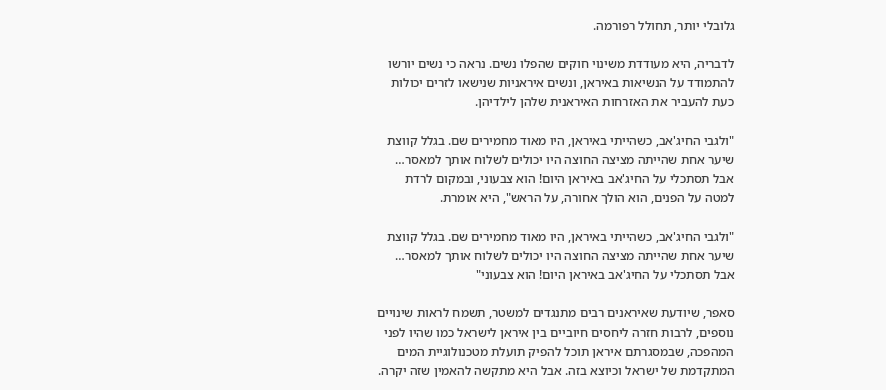גלובלי יותר, תחולל רפורמה.

לדבריה, היא מעודדת משינוי חוקים שהפלו נשים. נראה כי נשים יורשו להתמודד על הנשיאות באיראן, ונשים איראניות שנישאו לזרים יכולות כעת להעביר את האזרחות האיראנית שלהן לילדיהן.

"ולגבי החיג'אב, כשהייתי באיראן, היו מאוד מחמירים שם. בגלל קווצת שיער אחת שהייתה מציצה החוצה היו יכולים לשלוח אותך למאסר… אבל תסתכלי על החיג'אב באיראן היום! הוא צבעוני, ובמקום לרדת למטה על הפנים, הוא הולך אחורה, על הראש", היא אומרת.

"ולגבי החיג'אב, כשהייתי באיראן, היו מאוד מחמירים שם. בגלל קווצת שיער אחת שהייתה מציצה החוצה היו יכולים לשלוח אותך למאסר… אבל תסתכלי על החיג'אב באיראן היום! הוא צבעוני"

סאפר, שיודעת שאיראנים רבים מתנגדים למשטר, תשמח לראות שינויים נוספים, לרבות חזרה ליחסים חיוביים בין איראן לישראל כמו שהיו לפני המהפכה, שבמסגרתם איראן תוכל להפיק תועלת מטכנולוגיית המים המתקדמת של ישראל וכיוצא בזה. אבל היא מתקשה להאמין שזה יקרה.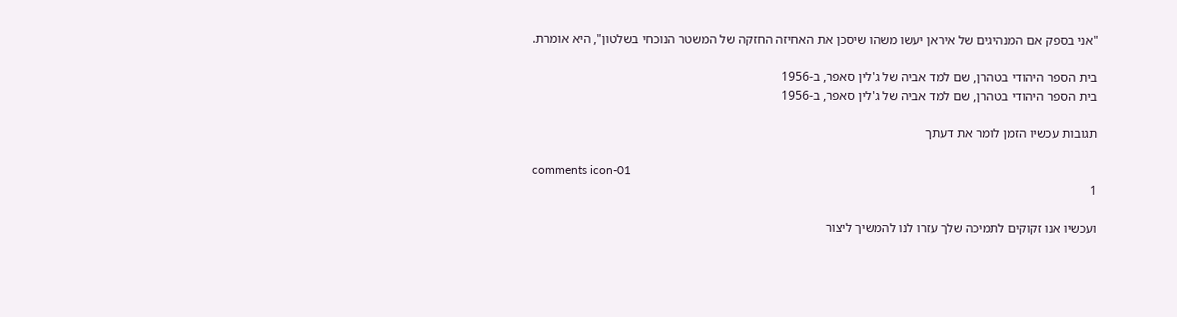"אני בספק אם המנהיגים של איראן יעשו משהו שיסכן את האחיזה החזקה של המשטר הנוכחי בשלטון", היא אומרת.

בית הספר היהודי בטהרן, שם למד אביה של ג'לין סאפר, ב-1956
בית הספר היהודי בטהרן, שם למד אביה של ג'לין סאפר, ב-1956

תגובות עכשיו הזמן לומר את דעתך

comments icon-01
1

ועכשיו אנו זקוקים לתמיכה שלך עזרו לנו להמשיך ליצור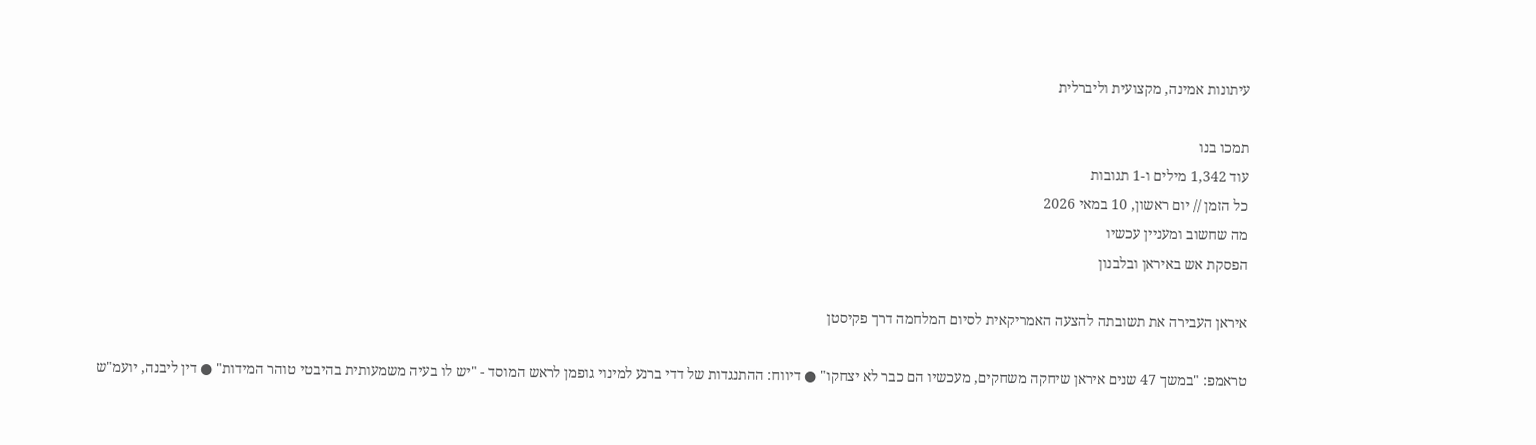עיתונות אמינה, מקצועית וליברלית

תמכו בנו
עוד 1,342 מילים ו-1 תגובות
כל הזמן // יום ראשון, 10 במאי 2026
מה שחשוב ומעניין עכשיו
הפסקת אש באיראן ובלבנון

איראן העבירה את תשובתה להצעה האמריקאית לסיום המלחמה דרך פקיסטן

טראמפ: "במשך 47 שנים איראן שיחקה משחקים, מעכשיו הם כבר לא יצחקו" ● דיווח: ההתנגדות של דדי ברנע למינוי גופמן לראש המוסד - "יש לו בעיה משמעותית בהיבטי טוהר המידות" ● דין ליבנה, יועמ"ש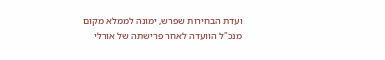ועדת הבחירות שפרש, ימונה לממלא מקום מנכ"ל הוועדה לאחר פרישתה של אורלי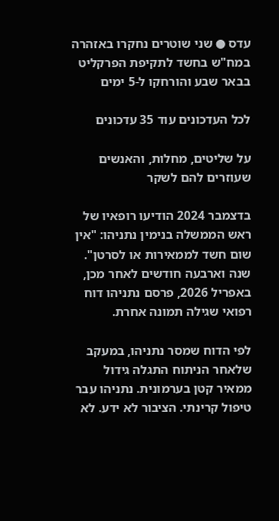עדס ● שני שוטרים נחקרו באזהרה במח"ש בחשד לתקיפת הפרקליט בבאר שבע והורחקו ל-5 ימים

לכל העדכונים עוד 35 עדכונים

על שליטים, מחלות, והאנשים שעוזרים להם לשקר

בדצמבר 2024 הודיעו רופאיו של ראש הממשלה בנימין נתניהו: "אין שום חשד לממאירות או לסרטן". שנה וארבעה חודשים לאחר מכן, באפריל 2026, פרסם נתניהו דוח רפואי שגילה תמונה אחרת.

לפי הדוח שמסר נתניהו, במעקב שלאחר הניתוח התגלה גידול ממאיר קטן בערמונית. נתניהו עבר טיפול קרינתי. הציבור לא ידע. לא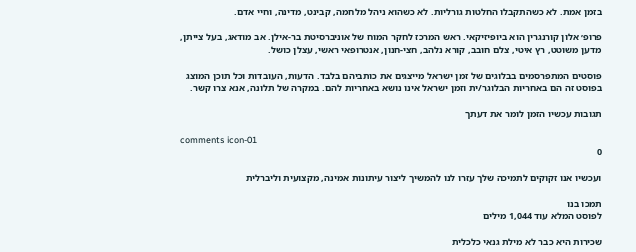בזמן אמת. לא כשהתקבלו החלטות גורליות. לא כשהוא ניהל מלחמה, קבינט, מדינה, וחיי אדם.

פרופ׳ אלון קורנגרין הוא ביופיזיקאי. ראש המרכז לחקר המוח של אוניברסיטת בר-אילן. אב מודאג, בעל צייתן, מדען משוטט, רץ איטי, צלם חובב, קורא נלהב, חצי-חנון, אנטרופאי ראשי, עצלן כושל.

פוסטים המתפרסמים בבלוגים של זמן ישראל מייצגים את כותביהם בלבד. הדעות, העובדות וכל תוכן המוצג בפוסט זה הם באחריות הבלוגר/ית וזמן ישראל אינו נושא באחריות להם. במקרה של תלונה, אנא צרו קשר.

תגובות עכשיו הזמן לומר את דעתך

comments icon-01
0

ועכשיו אנו זקוקים לתמיכה שלך עזרו לנו להמשיך ליצור עיתונות אמינה, מקצועית וליברלית

תמכו בנו
לפוסט המלא עוד 1,044 מילים

שכירות היא כבר לא מילת גנאי כלכלית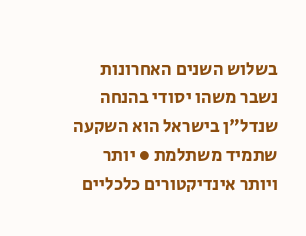בשלוש השנים האחרונות נשבר משהו יסודי בהנחה שנדל"ן בישראל הוא השקעה שתמיד משתלמת ● יותר ויותר אינדיקטורים כלכליים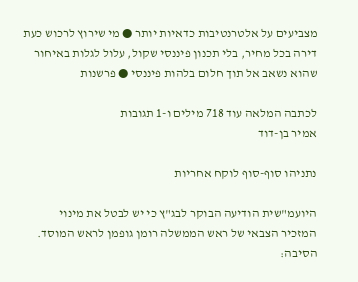מצביעים על אלטרנטיבות כדאיות יותר ● מי שירוץ לרכוש כעת דירה בכל מחיר, בלי תכנון פיננסי שקול, עלול לגלות באיחור שהוא נשאב אל תוך חלום בלהות פיננסי ● פרשנות

לכתבה המלאה עוד 718 מילים ו-1 תגובות
אמיר בן-דוד

נתניהו סוף-סוף לוקח אחריות

היועמ"שית הודיעה הבוקר לבג"ץ כי יש לבטל את מינוי המזכיר הצבאי של ראש הממשלה רומן גופמן לראש המוסד. הסיבה: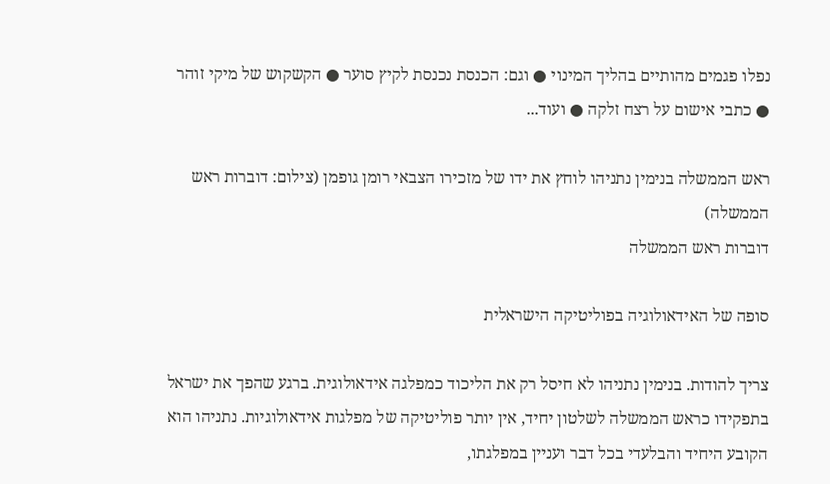נפלו פגמים מהותיים בהליך המינוי ● וגם: הכנסת נכנסת לקיץ סוער ● הקשקוש של מיקי זוהר ● כתבי אישום על רצח זלקה ● ועוד...

ראש הממשלה בנימין נתניהו לוחץ את ידו של מזכירו הצבאי רומן גופמן (צילום: דוברות ראש הממשלה)
דוברות ראש הממשלה

סופה של האידאולוגיה בפוליטיקה הישראלית

צריך להודות. בנימין נתניהו לא חיסל רק את הליכוד כמפלגה אידאולוגית. ברגע שהפך את ישראל בתפקידו כראש הממשלה לשלטון יחיד, אין יותר פוליטיקה של מפלגות אידאולוגיות. נתניהו הוא הקובע היחיד והבלעדי בכל דבר ועניין במפלגתו,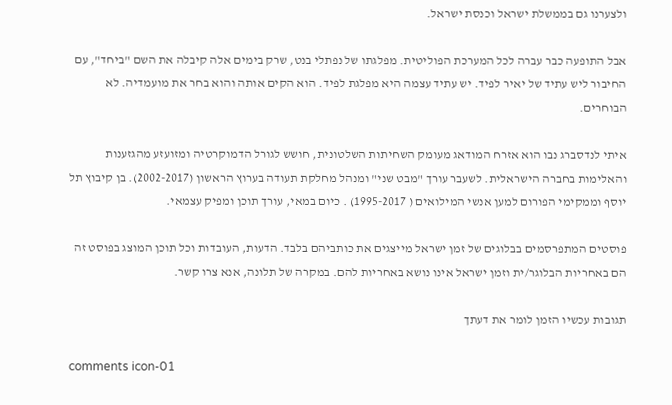ולצערנו גם בממשלת ישראל וכנסת ישראל.

אבל התופעה כבר עברה לכל המערכת הפוליטית. מפלגתו של נפתלי בנט, שרק בימים אלה קיבלה את השם "ביחד", עם החיבור ליש עתיד של יאיר לפיד. יש עתיד עצמה היא מפלגת לפיד. הוא הקים אותה והוא בחר את מועמדיה. לא הבוחרים.

איתי לנדסברג נבו הוא אזרח המודאג מעומק השחיתות השלטונית, חושש לגורל הדמוקרטיה ומזועזע מהגזענות והאלימות בחברה הישראלית. לשעבר עורך "מבט שני" ומנהל מחלקת תעודה בערוץ הראשון (2002-2017). בן קיבוץ תל יוסף וממקימי הפורום למען אנשי המילואים ( 1995-2017) . כיום במאי, עורך תוכן ומפיק עצמאי.

פוסטים המתפרסמים בבלוגים של זמן ישראל מייצגים את כותביהם בלבד. הדעות, העובדות וכל תוכן המוצג בפוסט זה הם באחריות הבלוגר/ית וזמן ישראל אינו נושא באחריות להם. במקרה של תלונה, אנא צרו קשר.

תגובות עכשיו הזמן לומר את דעתך

comments icon-01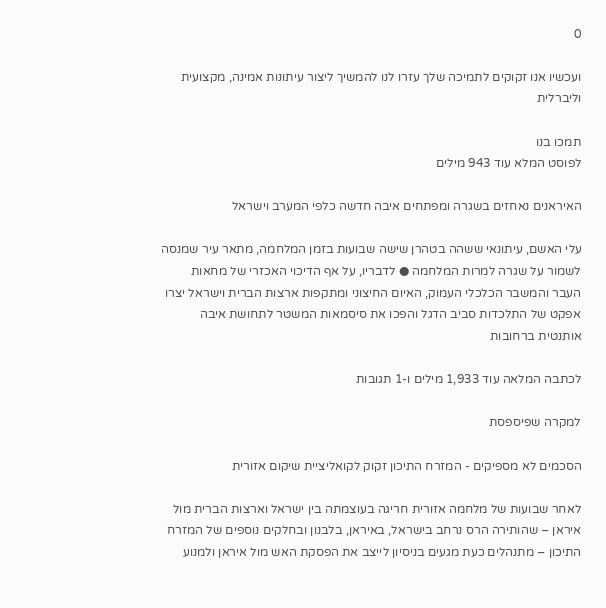0

ועכשיו אנו זקוקים לתמיכה שלך עזרו לנו להמשיך ליצור עיתונות אמינה, מקצועית וליברלית

תמכו בנו
לפוסט המלא עוד 943 מילים

האיראנים נאחזים בשגרה ומפתחים איבה חדשה כלפי המערב וישראל

עלי האשם, עיתונאי ששהה בטהרן שישה שבועות בזמן המלחמה, מתאר עיר שמנסה לשמור על שגרה למרות המלחמה ● לדבריו, על אף הדיכוי האכזרי של מחאות העבר והמשבר הכלכלי העמוק, האיום החיצוני ומתקפות ארצות הברית וישראל יצרו אפקט של התלכדות סביב הדגל והפכו את סיסמאות המשטר לתחושת איבה אותנטית ברחובות

לכתבה המלאה עוד 1,933 מילים ו-1 תגובות

למקרה שפיספסת

הסכמים לא מספיקים - המזרח התיכון זקוק לקואליציית שיקום אזורית

לאחר שבועות של מלחמה אזורית חריגה בעוצמתה בין ישראל וארצות הברית מול איראן – שהותירה הרס נרחב בישראל, באיראן, בלבנון ובחלקים נוספים של המזרח התיכון – מתנהלים כעת מגעים בניסיון לייצב את הפסקת האש מול איראן ולמנוע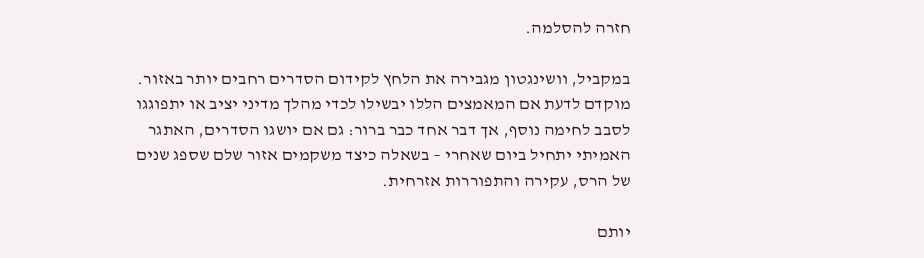חזרה להסלמה.

במקביל, וושינגטון מגבירה את הלחץ לקידום הסדרים רחבים יותר באזור. מוקדם לדעת אם המאמצים הללו יבשילו לכדי מהלך מדיני יציב או יתפוגגו לסבב לחימה נוסף, אך דבר אחד כבר ברור: גם אם יושגו הסדרים, האתגר האמיתי יתחיל ביום שאחרי – בשאלה כיצד משקמים אזור שלם שספג שנים של הרס, עקירה והתפוררות אזרחית.

יותם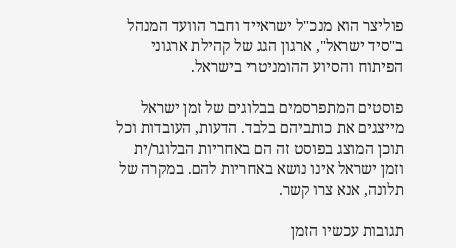פוליצר הוא מנכ"ל ישראייד וחבר הוועד המנהל ב"סיד ישראל", ארגון הגג של קהילת ארגוני הפיתוח והסיוע ההומניטרי בישראל.

פוסטים המתפרסמים בבלוגים של זמן ישראל מייצגים את כותביהם בלבד. הדעות, העובדות וכל תוכן המוצג בפוסט זה הם באחריות הבלוגר/ית וזמן ישראל אינו נושא באחריות להם. במקרה של תלונה, אנא צרו קשר.

תגובות עכשיו הזמן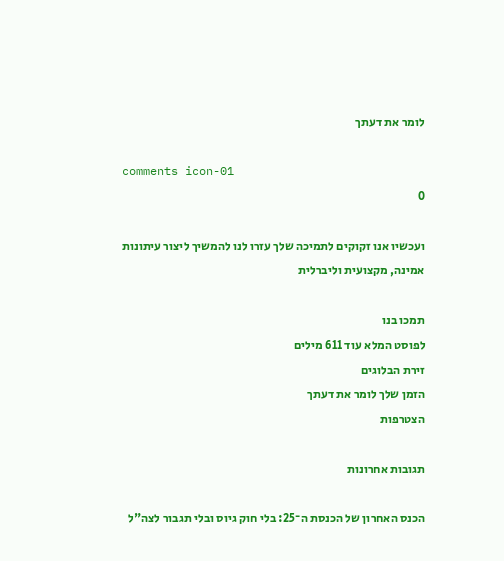לומר את דעתך

comments icon-01
0

ועכשיו אנו זקוקים לתמיכה שלך עזרו לנו להמשיך ליצור עיתונות אמינה, מקצועית וליברלית

תמכו בנו
לפוסט המלא עוד 611 מילים
זירת הבלוגים
הזמן שלך לומר את דעתך
הצטרפות

תגובות אחרונות

הכנס האחרון של הכנסת ה־25: בלי חוק גיוס ובלי תגבור לצה"ל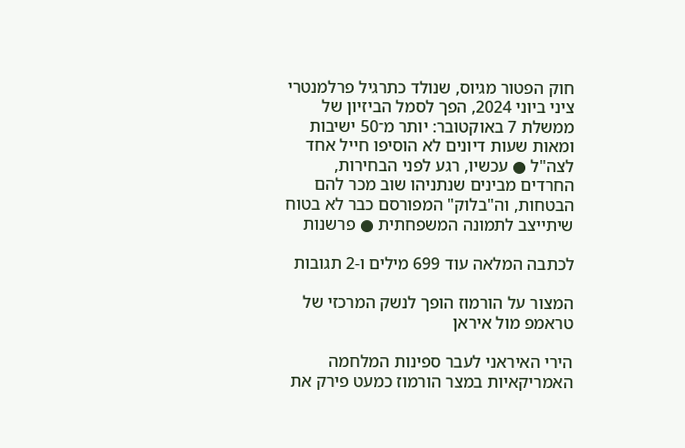חוק הפטור מגיוס, שנולד כתרגיל פרלמנטרי ציני ביוני 2024, הפך לסמל הביזיון של ממשלת 7 באוקטובר: יותר מ־50 ישיבות ומאות שעות דיונים לא הוסיפו חייל אחד לצה"ל ● עכשיו, רגע לפני הבחירות, החרדים מבינים שנתניהו שוב מכר להם הבטחות, וה"בלוק" המפורסם כבר לא בטוח שיתייצב לתמונה המשפחתית ● פרשנות

לכתבה המלאה עוד 699 מילים ו-2 תגובות

המצור על הורמוז הופך לנשק המרכזי של טראמפ מול איראן

הירי האיראני לעבר ספינות המלחמה האמריקאיות במצר הורמוז כמעט פירק את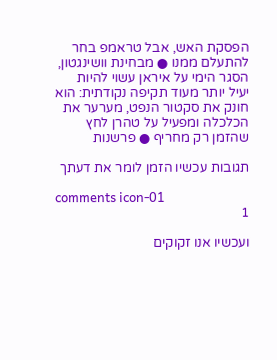הפסקת האש, אבל טראמפ בחר להתעלם ממנו ● מבחינת וושינגטון, הסגר הימי על איראן עשוי להיות יעיל יותר מעוד תקיפה נקודתית: הוא חונק את סקטור הנפט, מערער את הכלכלה ומפעיל על טהרן לחץ שהזמן רק מחריף ● פרשנות

תגובות עכשיו הזמן לומר את דעתך

comments icon-01
1

ועכשיו אנו זקוקים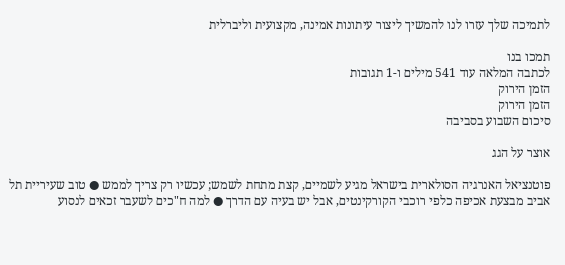לתמיכה שלך עזרו לנו להמשיך ליצור עיתונות אמינה, מקצועית וליברלית

תמכו בנו
לכתבה המלאה עוד 541 מילים ו-1 תגובות
הזמן הירוק
הזמן הירוק
סיכום השבוע בסביבה

אוצר על הגג

פוטנציאל האנרגיה הסולארית בישראל מגיע לשמיים, קצת מתחת לשמש; עכשיו רק צריך לממש ● טוב שעיריית תל אביב מבצעת אכיפה כלפי רוכבי הקורקינטים, אבל יש בעיה עם הדרך ● למה ח"כים לשעבר זכאים לנסוע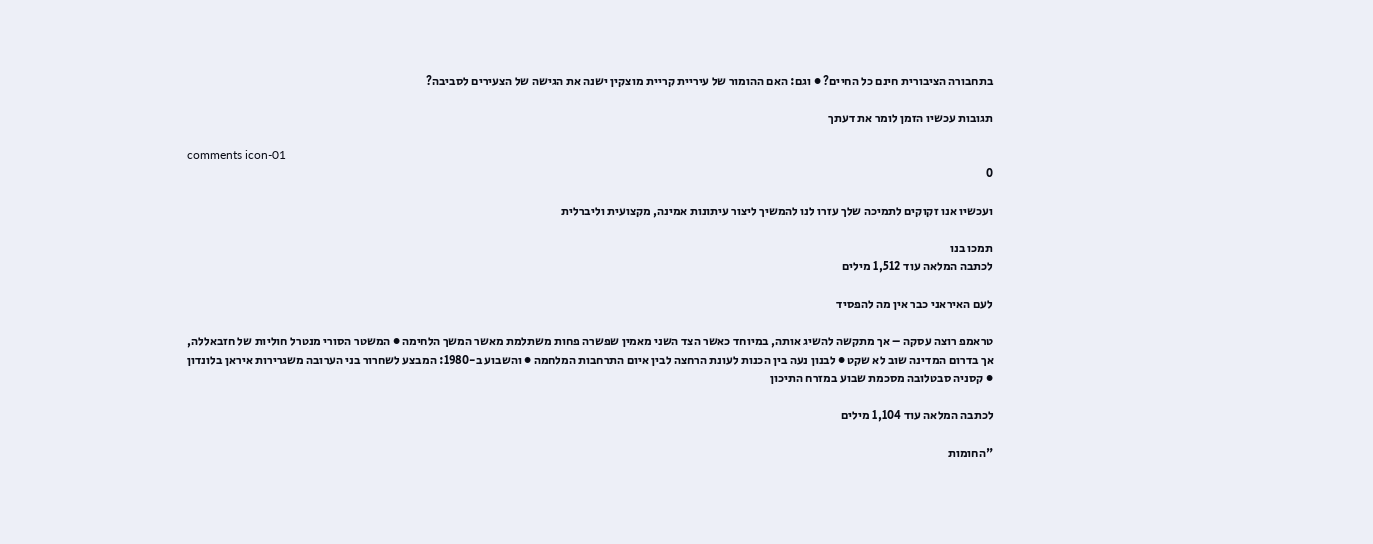בתחבורה הציבורית חינם כל החיים? ● וגם: האם ההומור של עיריית קריית מוצקין ישנה את הגישה של הצעירים לסביבה?

תגובות עכשיו הזמן לומר את דעתך

comments icon-01
0

ועכשיו אנו זקוקים לתמיכה שלך עזרו לנו להמשיך ליצור עיתונות אמינה, מקצועית וליברלית

תמכו בנו
לכתבה המלאה עוד 1,512 מילים

לעם האיראני כבר אין מה להפסיד

טראמפ רוצה עסקה – אך מתקשה להשיג אותה, במיוחד כאשר הצד השני מאמין שפשרה פחות משתלמת מאשר המשך הלחימה ● המשטר הסורי מנטרל חוליות של חזבאללה, אך בדרום המדינה שוב לא שקט ● לבנון נעה בין הכנות לעונת הרחצה לבין איום התרחבות המלחמה ● והשבוע ב-1980: המבצע לשחרור בני הערובה משגרירות איראן בלונדון ● קסניה סבטלובה מסכמת שבוע במזרח התיכון

לכתבה המלאה עוד 1,104 מילים

"החומות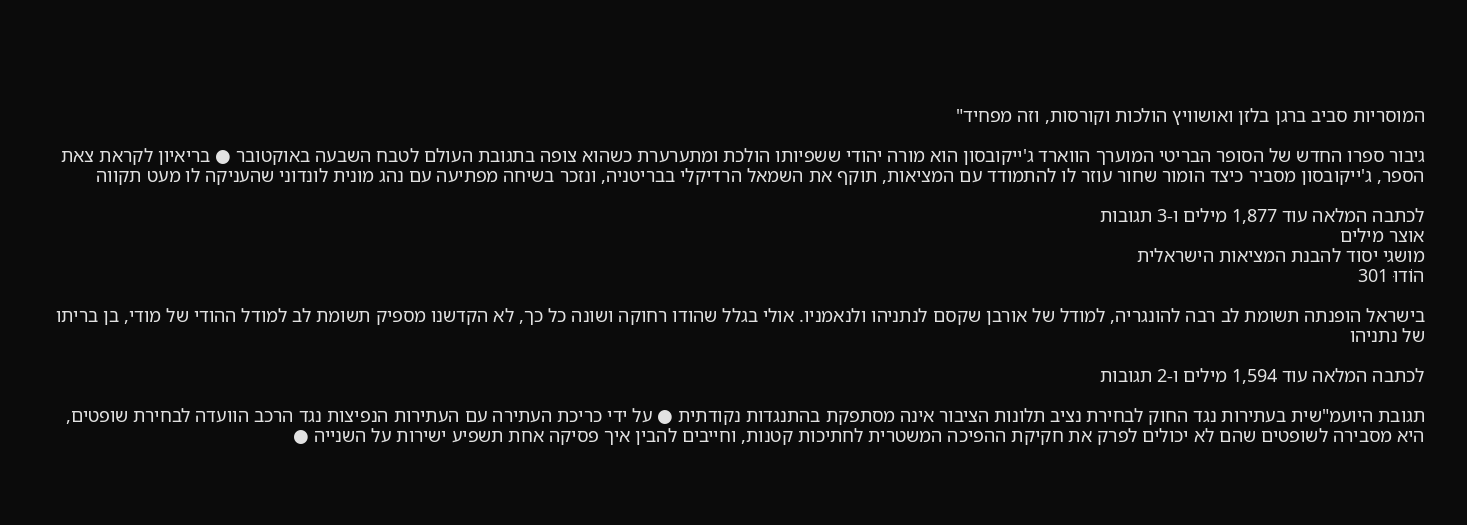המוסריות סביב ברגן בלזן ואושוויץ הולכות וקורסות, וזה מפחיד"

גיבור ספרו החדש של הסופר הבריטי המוערך הווארד ג'ייקובסון הוא מורה יהודי ששפיותו הולכת ומתערערת כשהוא צופה בתגובת העולם לטבח השבעה באוקטובר ● בריאיון לקראת צאת הספר, ג'ייקובסון מסביר כיצד הומור שחור עוזר לו להתמודד עם המציאות, תוקף את השמאל הרדיקלי בבריטניה, ונזכר בשיחה מפתיעה עם נהג מונית לונדוני שהעניקה לו מעט תקווה

לכתבה המלאה עוד 1,877 מילים ו-3 תגובות
אוצר מילים
מושגי יסוד להבנת המציאות הישראלית
הוֹדוּ 301

בישראל הופנתה תשומת לב רבה להונגריה, למודל של אורבן שקסם לנתניהו ולנאמניו. אולי בגלל שהודו רחוקה ושונה כל כך, לא הקדשנו מספיק תשומת לב למודל ההודי של מודי, בן בריתו של נתניהו

לכתבה המלאה עוד 1,594 מילים ו-2 תגובות

תגובת היועמ"שית בעתירות נגד החוק לבחירת נציב תלונות הציבור אינה מסתפקת בהתנגדות נקודתית ● על ידי כריכת העתירה עם העתירות הנפיצות נגד הרכב הוועדה לבחירת שופטים, היא מסבירה לשופטים שהם לא יכולים לפרק את חקיקת ההפיכה המשטרית לחתיכות קטנות, וחייבים להבין איך פסיקה אחת תשפיע ישירות על השנייה ●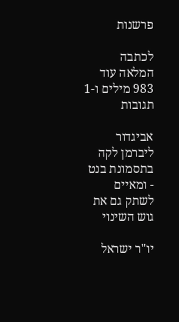פרשנות

לכתבה המלאה עוד 983 מילים ו-1 תגובות

אביגדור ליברמן לקה בתסמונת בנט - ומאיים לשתק גם את גוש השינוי

יו"ר ישראל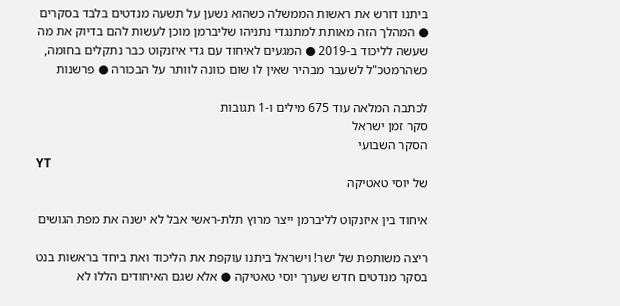ביתנו דורש את ראשות הממשלה כשהוא נשען על תשעה מנדטים בלבד בסקרים ● המהלך הזה מאותת למתנגדי נתניהו שליברמן מוכן לעשות להם בדיוק את מה שעשה לליכוד ב-2019 ● המגעים לאיחוד עם גדי איזנקוט כבר נתקלים בחומה, כשהרמטכ"ל לשעבר מבהיר שאין לו שום כוונה לוותר על הבכורה ● פרשנות

לכתבה המלאה עוד 675 מילים ו-1 תגובות
סקר זמן ישראל
הסקר השבועי
YT
של יוסי טאטיקה

איחוד בין איזנקוט לליברמן ייצר מרוץ תלת-ראשי אבל לא ישנה את מפת הגושים

ריצה משותפת של ישר! וישראל ביתנו עוקפת את הליכוד ואת ביחד בראשות בנט בסקר מנדטים חדש שערך יוסי טאטיקה ● אלא שגם האיחודים הללו לא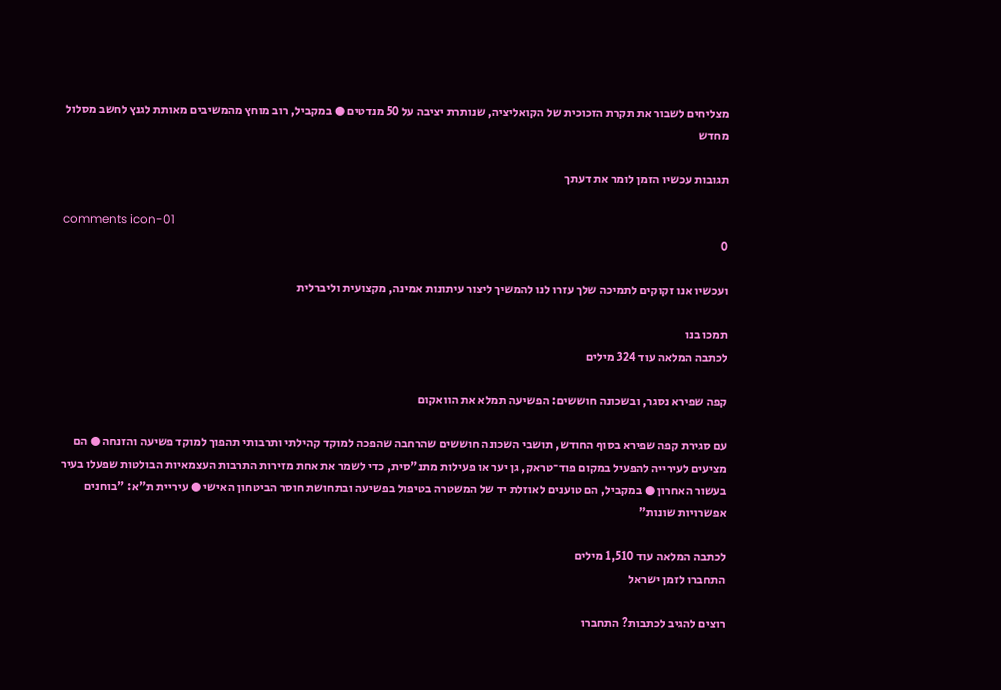מצליחים לשבור את תקרת הזכוכית של הקואליציה, שנותרת יציבה על 50 מנדטים ● במקביל, רוב מוחץ מהמשיבים מאותת לגנץ לחשב מסלול מחדש

תגובות עכשיו הזמן לומר את דעתך

comments icon-01
0

ועכשיו אנו זקוקים לתמיכה שלך עזרו לנו להמשיך ליצור עיתונות אמינה, מקצועית וליברלית

תמכו בנו
לכתבה המלאה עוד 324 מילים

קפה שפירא נסגר, ובשכונה חוששים: הפשיעה תמלא את הוואקום

עם סגירת קפה שפירא בסוף החודש, תושבי השכונה חוששים שהרחבה שהפכה למוקד קהילתי ותרבותי תהפוך למוקד פשיעה והזנחה ● הם מציעים לעירייה להפעיל במקום פוד־טראק, גן יער או פעילות מתנ"סית, כדי לשמר את אחת מזירות התרבות העצמאיות הבולטות שפעלו בעיר בעשור האחרון ● במקביל, הם טוענים לאוזלת יד של המשטרה בטיפול בפשיעה ובתחושת חוסר הביטחון האישי ● עיריית ת"א: "בוחנים אפשרויות שונות"

לכתבה המלאה עוד 1,510 מילים
התחברו לזמן ישראל

רוצים להגיב לכתבות? התחברו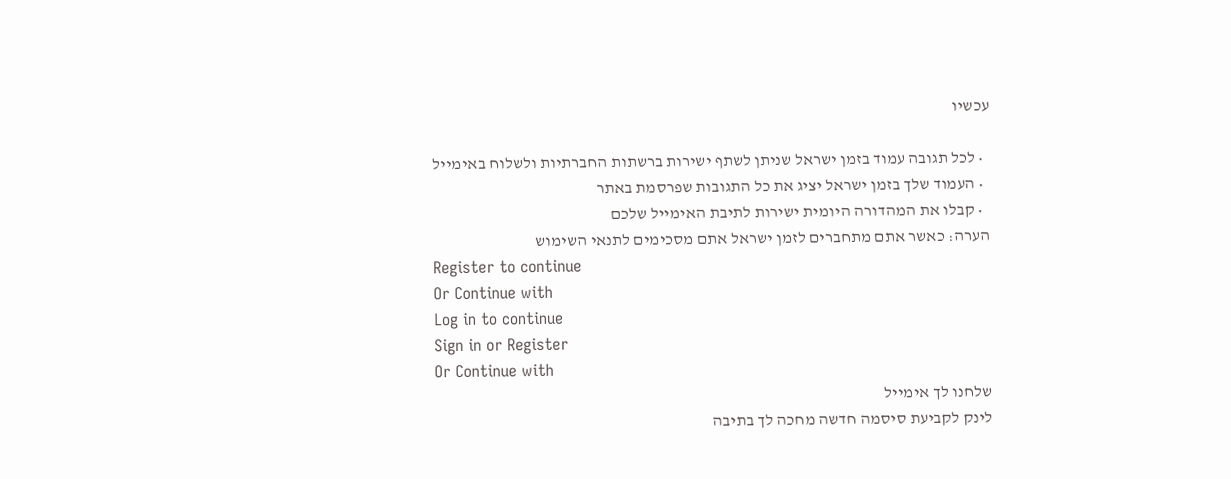עכשיו

  • לכל תגובה עמוד בזמן ישראל שניתן לשתף ישירות ברשתות החברתיות ולשלוח באימייל
  • העמוד שלך בזמן ישראל יציג את כל התגובות שפרסמת באתר
  • קבלו את המהדורה היומית ישירות לתיבת האימייל שלכם
הערה: כאשר אתם מתחברים לזמן ישראל אתם מסכימים לתנאי השימוש
Register to continue
Or Continue with
Log in to continue
Sign in or Register
Or Continue with
שלחנו לך אימייל
לינק לקביעת סיסמה חדשה מחכה לך בתיבה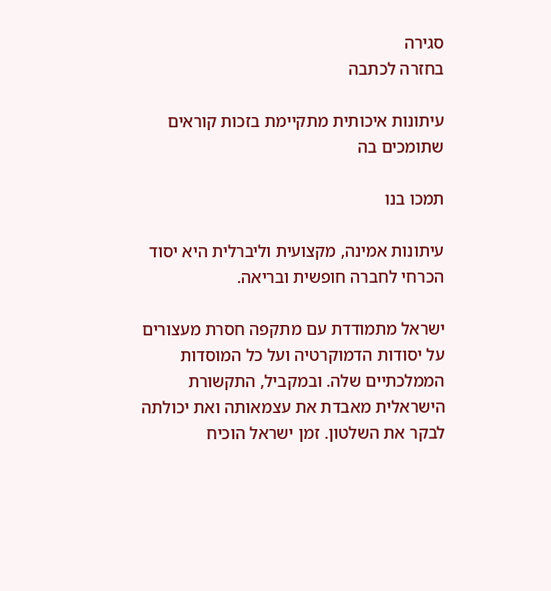סגירה
בחזרה לכתבה

עיתונות איכותית מתקיימת בזכות קוראים שתומכים בה

תמכו בנו

עיתונות אמינה, מקצועית וליברלית היא יסוד הכרחי לחברה חופשית ובריאה.

ישראל מתמודדת עם מתקפה חסרת מעצורים על יסודות הדמוקרטיה ועל כל המוסדות הממלכתיים שלה. ובמקביל, התקשורת הישראלית מאבדת את עצמאותה ואת יכולתה לבקר את השלטון. זמן ישראל הוכיח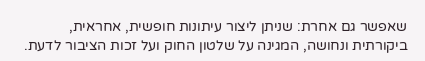שאפשר גם אחרת: שניתן ליצור עיתונות חופשית, אחראית, ביקורתית ונחושה, המגינה על שלטון החוק ועל זכות הציבור לדעת.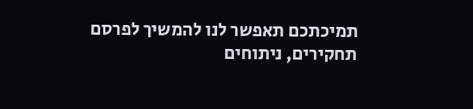תמיכתכם תאפשר לנו להמשיך לפרסם תחקירים, ניתוחים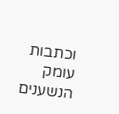וכתבות עומק הנשענים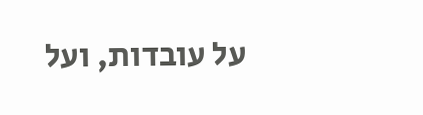על עובדות, ועל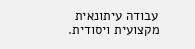עבודה עיתונאית מקצועית ויסודית.